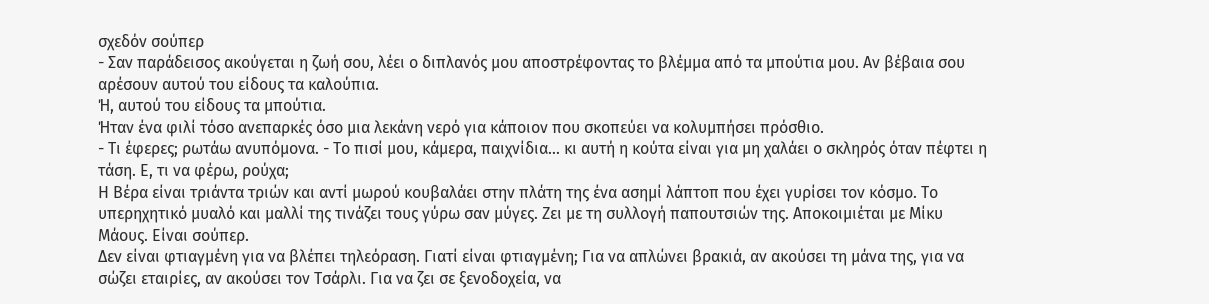σχεδόν σούπερ
- Σαν παράδεισος ακούγεται η ζωή σου, λέει ο διπλανός μου αποστρέφοντας το βλέμμα από τα μπούτια μου. Αν βέβαια σου αρέσουν αυτού του είδους τα καλούπια.
Ή, αυτού του είδους τα μπούτια.
Ήταν ένα φιλί τόσο ανεπαρκές όσο μια λεκάνη νερό για κάποιον που σκοπεύει να κολυμπήσει πρόσθιo.
- Τι έφερες; ρωτάω ανυπόμονα. - Το πισί μου, κάμερα, παιχνίδια... κι αυτή η κούτα είναι για μη χαλάει ο σκληρός όταν πέφτει η τάση. Ε, τι να φέρω, ρούχα;
Η Βέρα είναι τριάντα τριών και αντί μωρού κουβαλάει στην πλάτη της ένα ασημί λάπτοπ που έχει γυρίσει τον κόσμο. Το υπερηχητικό μυαλό και μαλλί της τινάζει τους γύρω σαν μύγες. Ζει με τη συλλογή παπουτσιών της. Αποκοιμιέται με Μίκυ Μάους. Είναι σούπερ.
Δεν είναι φτιαγμένη για να βλέπει τηλεόραση. Γιατί είναι φτιαγμένη; Για να απλώνει βρακιά, αν ακούσει τη μάνα της, για να σώζει εταιρίες, αν ακούσει τον Τσάρλι. Για να ζει σε ξενοδοχεία, να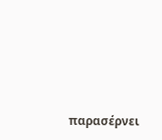παρασέρνει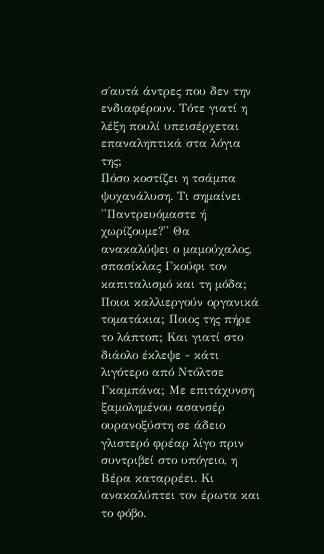σ΄αυτά άντρες που δεν την ενδιαφέρουν. Τότε γιατί η λέξη πουλί υπεισέρχεται επαναληπτικά στα λόγια της;
Πόσο κοστίζει η τσάμπα ψυχανάλυση. Τι σημαίνει ''Παντρευόμαστε ή χωρίζουμε?'' Θα ανακαλύψει ο μαμούχαλος, σπασίκλας Γκούφι τον καπιταλισμό και τη μόδα; Ποιοι καλλιεργούν οργανικά τοματάκια; Ποιος της πήρε το λάπτοπ; Και γιατί στο διάολο έκλεψε - κάτι λιγότερο από Ντόλτσε Γκαμπάνα; Με επιτάχυνση ξαμολημένου ασανσέρ ουρανοξύστη σε άδειο γλιστερό φρέαρ λίγο πριν συντριβεί στο υπόγειο, η Βέρα καταρρέει. Κι ανακαλύπτει τον έρωτα και το φόβο.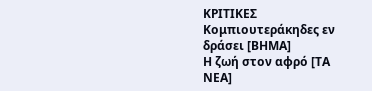ΚΡΙΤΙΚΕΣ
Κομπιουτεράκηδες εν δράσει [ΒΗΜΑ]
Η ζωή στον αφρό [ΤΑ ΝΕΑ]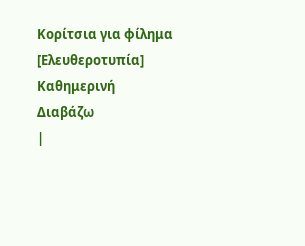Κορίτσια για φίλημα [Ελευθεροτυπία]
Καθημερινή
Διαβάζω
|